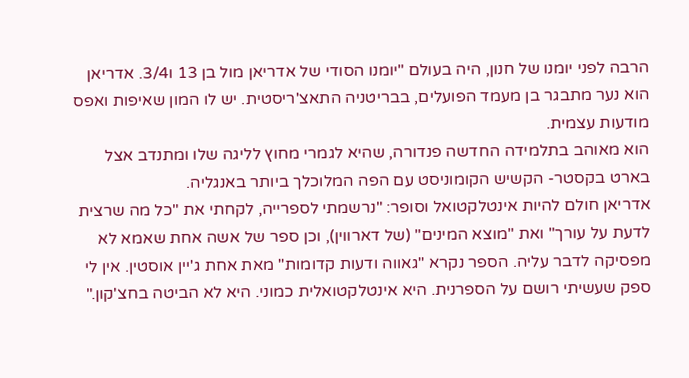הרבה לפני יומנו של חנון, היה בעולם "יומנו הסודי של אדריאן מול בן 13 ו3/4. אדריאן הוא נער מתבגר בן מעמד הפועלים, בבריטניה התאצ'ריסטית. יש לו המון שאיפות ואפס מודעות עצמית.
הוא מאוהב בתלמידה החדשה פנדורה, שהיא לגמרי מחוץ לליגה שלו ומתנדב אצל בארט בקסטר- הקשיש הקומוניסט עם הפה המלוכלך ביותר באנגליה.
אדריאן חולם להיות אינטלקטואל וסופר: "נרשמתי לספרייה, לקחתי את "כל מה שרצית לדעת על עורך" ואת "מוצא המינים" (של דארווין), וכן ספר של אשה אחת שאמא לא מפסיקה לדבר עליה. הספר נקרא "גאווה ודעות קדומות" מאת אחת ג'יין אוסטין. אין לי ספק שעשיתי רושם על הספרנית. היא אינטלקטואלית כמוני. היא לא הביטה בחצ'קון."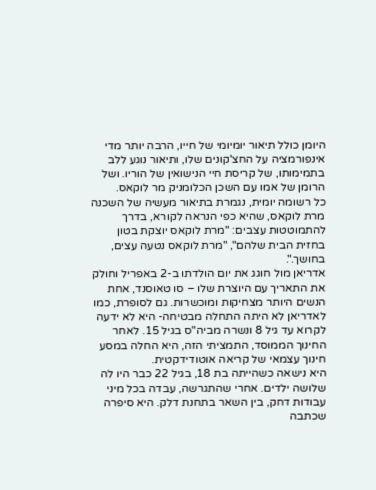היומן כולל תיאור יומיומי של חייו, הרבה יותר מדי אינפורמציה על החצ'קונים שלו, ותיאור נוגע ללב בתמימותו, של קריסת חיי הנישואין של הוריו. ושל הרומן של אמו עם השכן הכלומניק מר לוקאס.
כל רשומה יומית, נגמרת בתיאור מעשיה של השכנה מרת לוקאס, שהיא כפי הנראה לקורא, בדרך להתמוטטות עצבים: "מרת לוקאס יוצקת בטון בחזית הבית שלהם", "מרת לוקאס נטעה עצים, בחושך.".
אדריאן מול חוגג את יום הולדתו ב-2 באפריל וחולק את התאריך עם היוצרת שלו – סו טאוסנד, אחת הנשים היותר מצחיקות ומוכשרות. גם לסופרת, כמו לאדריאן לא היתה התחלה מבטיחה- היא לא ידעה לקרוא עד גיל 8 ונשרה מביה"ס בגיל 15. לאחר החינוך הממוסד, התמציתי הזה, היא החלה במסע חינוך עצמאי של קריאה אוטודידקטית.
היא נישאה כשהייתה בת 18, בגיל 22 כבר היו לה שלושה ילדים. אחרי שהתגרשה, עבדה בכל מיני עבודות דחק, בין השאר בתחנת דלק. היא סיפרה שכתבה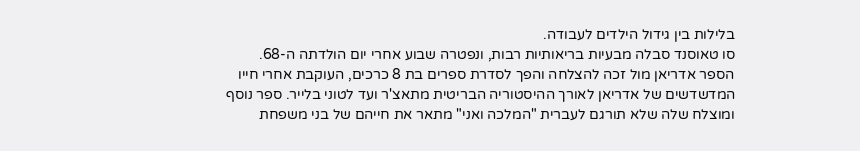בלילות בין גידול הילדים לעבודה.
סו טאוסנד סבלה מבעיות בריאותיות רבות, ונפטרה שבוע אחרי יום הולדתה ה-68.
הספר אדריאן מול זכה להצלחה והפך לסדרת ספרים בת 8 כרכים, העוקבת אחרי חייו המדשדשים של אדריאן לאורך ההיסטוריה הבריטית מתאצ'ר ועד לטוני בלייר. ספר נוסף ומוצלח שלה שלא תורגם לעברית "המלכה ואני" מתאר את חייהם של בני משפחת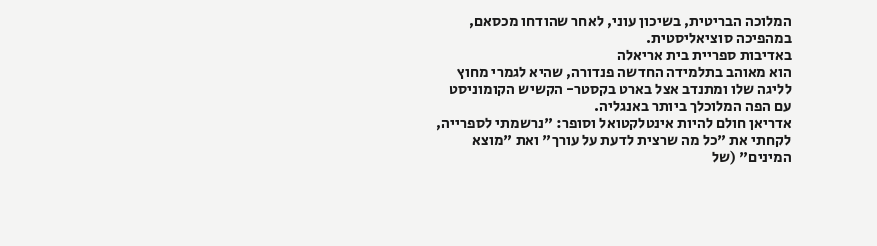המלוכה הבריטית, בשיכון עוני, לאחר שהודחו מכסאם, במהפיכה סוציאליסטית.
באדיבות ספריית בית אריאלה
הוא מאוהב בתלמידה החדשה פנדורה, שהיא לגמרי מחוץ לליגה שלו ומתנדב אצל בארט בקסטר- הקשיש הקומוניסט עם הפה המלוכלך ביותר באנגליה.
אדריאן חולם להיות אינטלקטואל וסופר: "נרשמתי לספרייה, לקחתי את "כל מה שרצית לדעת על עורך" ואת "מוצא המינים" (של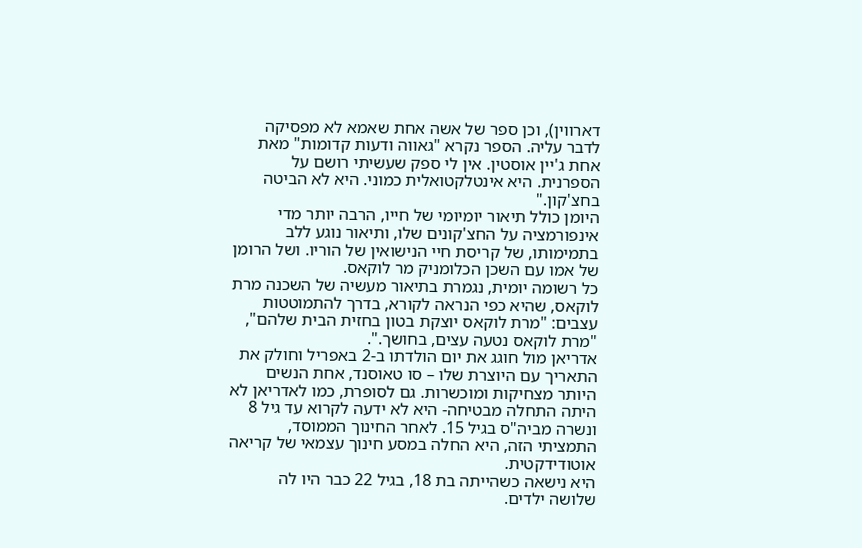דארווין), וכן ספר של אשה אחת שאמא לא מפסיקה לדבר עליה. הספר נקרא "גאווה ודעות קדומות" מאת אחת ג'יין אוסטין. אין לי ספק שעשיתי רושם על הספרנית. היא אינטלקטואלית כמוני. היא לא הביטה בחצ'קון."
היומן כולל תיאור יומיומי של חייו, הרבה יותר מדי אינפורמציה על החצ'קונים שלו, ותיאור נוגע ללב בתמימותו, של קריסת חיי הנישואין של הוריו. ושל הרומן של אמו עם השכן הכלומניק מר לוקאס.
כל רשומה יומית, נגמרת בתיאור מעשיה של השכנה מרת לוקאס, שהיא כפי הנראה לקורא, בדרך להתמוטטות עצבים: "מרת לוקאס יוצקת בטון בחזית הבית שלהם", "מרת לוקאס נטעה עצים, בחושך.".
אדריאן מול חוגג את יום הולדתו ב-2 באפריל וחולק את התאריך עם היוצרת שלו – סו טאוסנד, אחת הנשים היותר מצחיקות ומוכשרות. גם לסופרת, כמו לאדריאן לא היתה התחלה מבטיחה- היא לא ידעה לקרוא עד גיל 8 ונשרה מביה"ס בגיל 15. לאחר החינוך הממוסד, התמציתי הזה, היא החלה במסע חינוך עצמאי של קריאה אוטודידקטית.
היא נישאה כשהייתה בת 18, בגיל 22 כבר היו לה שלושה ילדים.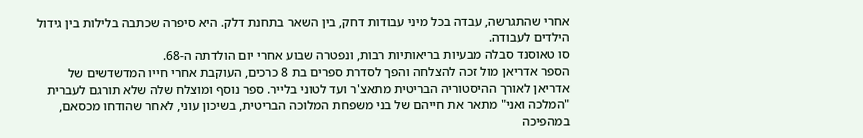אחרי שהתגרשה, עבדה בכל מיני עבודות דחק, בין השאר בתחנת דלק. היא סיפרה שכתבה בלילות בין גידול הילדים לעבודה.
סו טאוסנד סבלה מבעיות בריאותיות רבות, ונפטרה שבוע אחרי יום הולדתה ה-68.
הספר אדריאן מול זכה להצלחה והפך לסדרת ספרים בת 8 כרכים, העוקבת אחרי חייו המדשדשים של אדריאן לאורך ההיסטוריה הבריטית מתאצ'ר ועד לטוני בלייר. ספר נוסף ומוצלח שלה שלא תורגם לעברית "המלכה ואני" מתאר את חייהם של בני משפחת המלוכה הבריטית, בשיכון עוני, לאחר שהודחו מכסאם, במהפיכה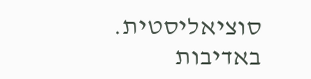סוציאליסטית.
באדיבות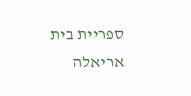ספריית בית אריאלה